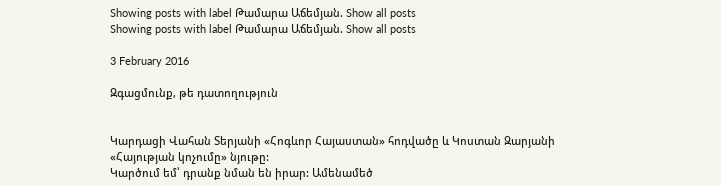Showing posts with label Թամարա Աճեմյան. Show all posts
Showing posts with label Թամարա Աճեմյան. Show all posts

3 February 2016

Զգացմունք, թե դատողություն


Կարդացի Վահան Տերյանի «Հոգևոր Հայաստան» հոդվածը և Կոստան Զարյանի «Հայության կոչումը» նյութը:
Կարծում եմ՝ դրանք նման են իրար: Ամենամեծ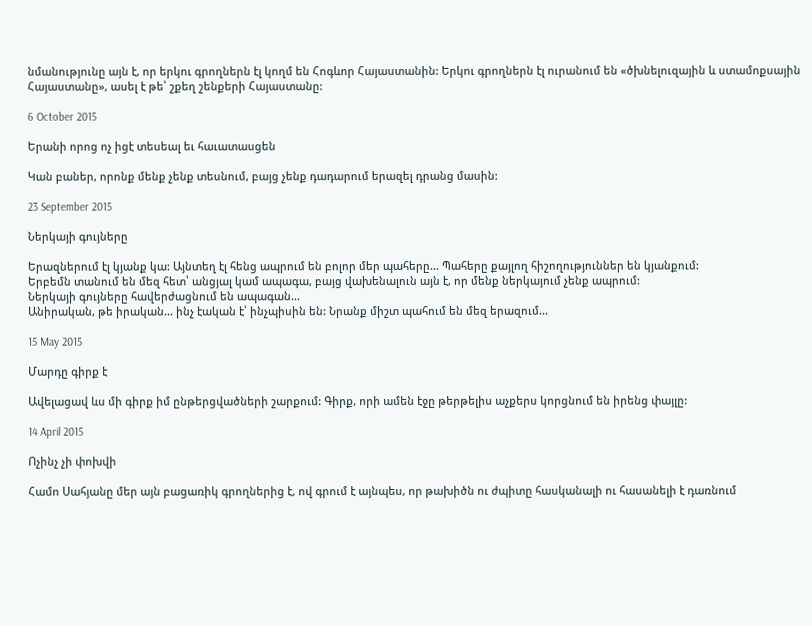նմանությունը այն է, որ երկու գրողներն էլ կողմ են Հոգևոր Հայաստանին: Երկու գրողներն էլ ուրանում են «ծխնելուզային և ստամոքսային Հայաստանը», ասել է թե՝ շքեղ շենքերի Հայաստանը:

6 October 2015

Երանի որոց ոչ իցէ տեսեալ եւ հաւատասցեն

Կան բաներ, որոնք մենք չենք տեսնում, բայց չենք դադարում երազել դրանց մասին:

23 September 2015

Ներկայի գույները

Երազներում էլ կյանք կա: Այնտեղ էլ հենց ապրում են բոլոր մեր պահերը... Պահերը քայլող հիշողություններ են կյանքում:
Երբեմն տանում են մեզ հետ՝ անցյալ կամ ապագա, բայց վախենալուն այն է, որ մենք ներկայում չենք ապրում:
Ներկայի գույները հավերժացնում են ապագան...
Անիրական, թե իրական... ինչ էական է՝ ինչպիսին են: Նրանք միշտ պահում են մեզ երազում...

15 May 2015

Մարդը գիրք է

Ավելացավ ևս մի գիրք իմ ընթերցվածների շարքում: Գիրք, որի ամեն էջը թերթելիս աչքերս կորցնում են իրենց փայլը:

14 April 2015

Ոչինչ չի փոխվի

Համո Սահյանը մեր այն բացառիկ գրողներից է, ով գրում է այնպես, որ թախիծն ու ժպիտը հասկանալի ու հասանելի է դառնում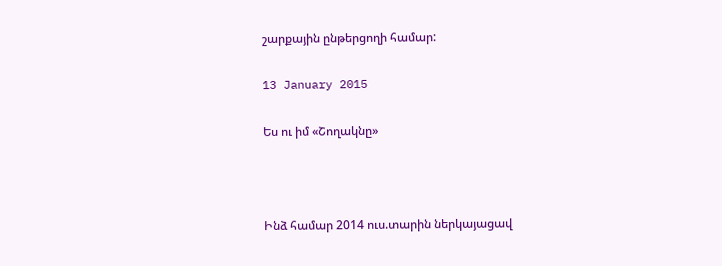շարքային ընթերցողի համար:

13 January 2015

Ես ու իմ «Շողակնը»



Ինձ համար 2014 ուս.տարին ներկայացավ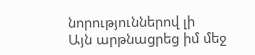նորություններով լի
Այն արթնացրեց իմ մեջ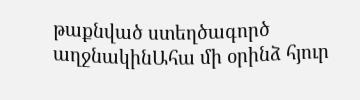թաքնված ստեղծագործ աղջնակինԱհա մի օրինձ հյուր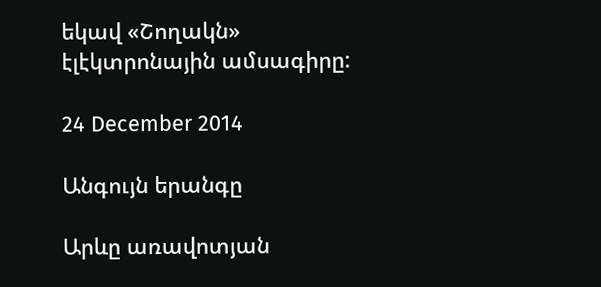եկավ «Շողակն»
էլէկտրոնային ամսագիրը:

24 December 2014

Անգույն երանգը

Արևը առավոտյան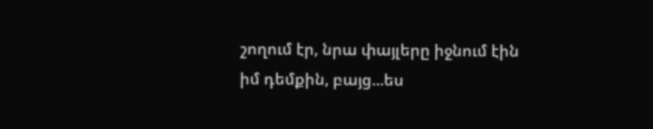շողում էր, նրա փայլերը իջնում էին իմ դեմքին, բայց...ես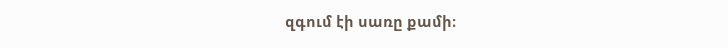զգում էի սառը քամի։